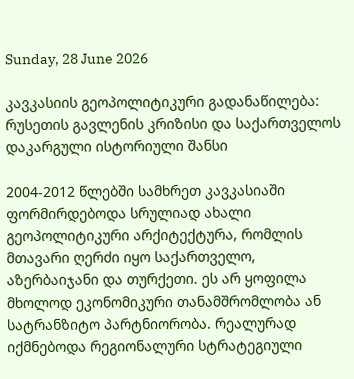Sunday, 28 June 2026

კავკასიის გეოპოლიტიკური გადანაწილება: რუსეთის გავლენის კრიზისი და საქართველოს დაკარგული ისტორიული შანსი

2004-2012 წლებში სამხრეთ კავკასიაში ფორმირდებოდა სრულიად ახალი გეოპოლიტიკური არქიტექტურა, რომლის მთავარი ღერძი იყო საქართველო, აზერბაიჯანი და თურქეთი. ეს არ ყოფილა მხოლოდ ეკონომიკური თანამშრომლობა ან სატრანზიტო პარტნიორობა. რეალურად იქმნებოდა რეგიონალური სტრატეგიული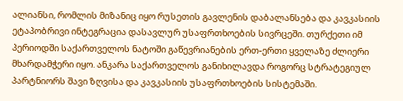ალიანსი, რომლის მიზანიც იყო რუსეთის გავლენის დაბალანსება და კავკასიის ეტაპობრივი ინტეგრაცია დასავლურ უსაფრთხოების სივრცეში. თურქეთი იმ პერიოდში საქართველოს ნატოში გაწევრიანების ერთ-ერთი ყველაზე ძლიერი მხარდამჭერი იყო. ანკარა საქართველოს განიხილავდა როგორც სტრატეგიულ პარტნიორს შავი ზღვისა და კავკასიის უსაფრთხოების სისტემაში.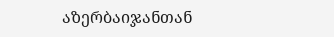აზერბაიჯანთან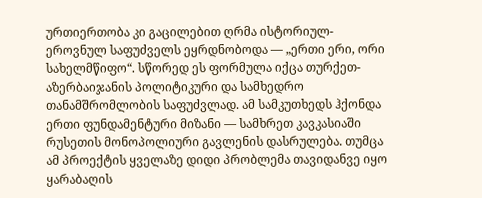ურთიერთობა კი გაცილებით ღრმა ისტორიულ-ეროვნულ საფუძველს ეყრდნობოდა — „ერთი ერი, ორი სახელმწიფო“. სწორედ ეს ფორმულა იქცა თურქეთ-აზერბაიჯანის პოლიტიკური და სამხედრო თანამშრომლობის საფუძვლად. ამ სამკუთხედს ჰქონდა ერთი ფუნდამენტური მიზანი — სამხრეთ კავკასიაში რუსეთის მონოპოლიური გავლენის დასრულება. თუმცა ამ პროექტის ყველაზე დიდი პრობლემა თავიდანვე იყო ყარაბაღის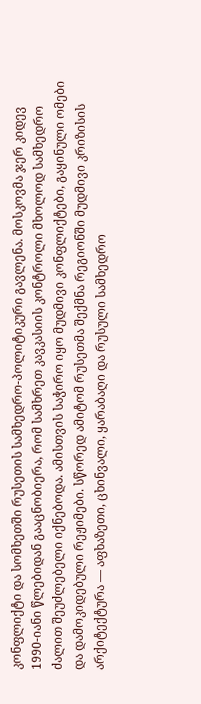კონფლიქტი და სომხეთში რუსეთის სამხედრო-პოლიტიკური გავლენა. მოსკოვმა ჯერ კიდევ 1990-იანი წლებიდან გააცნობიერა, რომ სამხრეთ კავკასიის კონტროლი მხოლოდ სამხედრო ძალით შეუძლებელი იქნებოდა. ამისთვის საჭირო იყო მუდმივი კონფლიქტები, გაყინული ომები და დამოკიდებული რეჟიმები. სწორედ ამიტომ რუსეთმა შექმნა რეგიონში მუდმივი კრიზისის არქიტექტურა — აფხაზეთი, ცხინვალი, ყარაბაღი და რუსული სამხედრო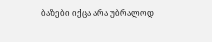ბაზები იქცა არა უბრალოდ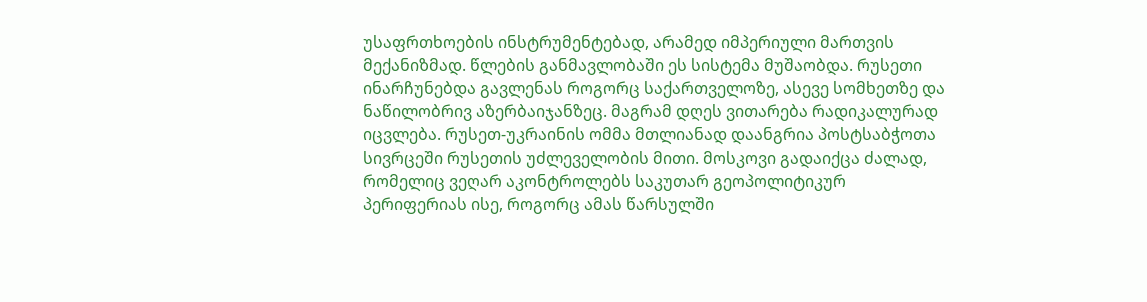უსაფრთხოების ინსტრუმენტებად, არამედ იმპერიული მართვის მექანიზმად. წლების განმავლობაში ეს სისტემა მუშაობდა. რუსეთი ინარჩუნებდა გავლენას როგორც საქართველოზე, ასევე სომხეთზე და ნაწილობრივ აზერბაიჯანზეც. მაგრამ დღეს ვითარება რადიკალურად იცვლება. რუსეთ-უკრაინის ომმა მთლიანად დაანგრია პოსტსაბჭოთა სივრცეში რუსეთის უძლეველობის მითი. მოსკოვი გადაიქცა ძალად, რომელიც ვეღარ აკონტროლებს საკუთარ გეოპოლიტიკურ პერიფერიას ისე, როგორც ამას წარსულში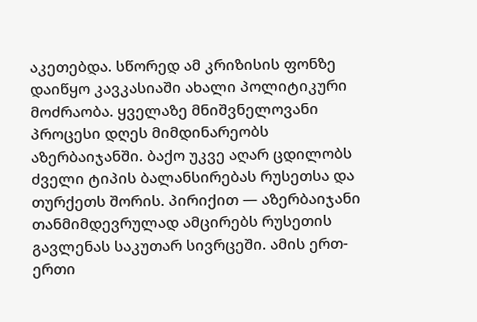აკეთებდა. სწორედ ამ კრიზისის ფონზე დაიწყო კავკასიაში ახალი პოლიტიკური მოძრაობა. ყველაზე მნიშვნელოვანი პროცესი დღეს მიმდინარეობს აზერბაიჯანში. ბაქო უკვე აღარ ცდილობს ძველი ტიპის ბალანსირებას რუსეთსა და თურქეთს შორის. პირიქით — აზერბაიჯანი თანმიმდევრულად ამცირებს რუსეთის გავლენას საკუთარ სივრცეში. ამის ერთ-ერთი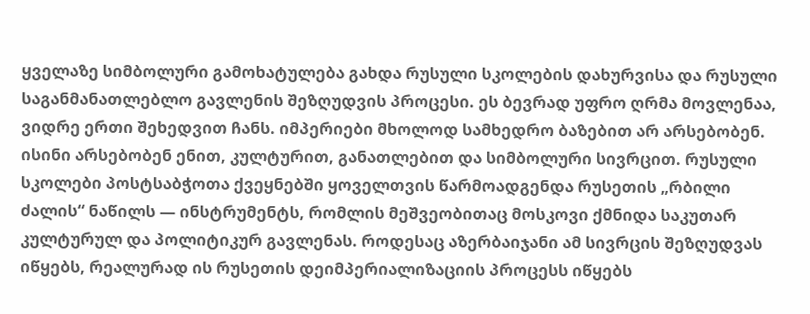ყველაზე სიმბოლური გამოხატულება გახდა რუსული სკოლების დახურვისა და რუსული საგანმანათლებლო გავლენის შეზღუდვის პროცესი. ეს ბევრად უფრო ღრმა მოვლენაა, ვიდრე ერთი შეხედვით ჩანს. იმპერიები მხოლოდ სამხედრო ბაზებით არ არსებობენ. ისინი არსებობენ ენით, კულტურით, განათლებით და სიმბოლური სივრცით. რუსული სკოლები პოსტსაბჭოთა ქვეყნებში ყოველთვის წარმოადგენდა რუსეთის „რბილი ძალის“ ნაწილს — ინსტრუმენტს, რომლის მეშვეობითაც მოსკოვი ქმნიდა საკუთარ კულტურულ და პოლიტიკურ გავლენას. როდესაც აზერბაიჯანი ამ სივრცის შეზღუდვას იწყებს, რეალურად ის რუსეთის დეიმპერიალიზაციის პროცესს იწყებს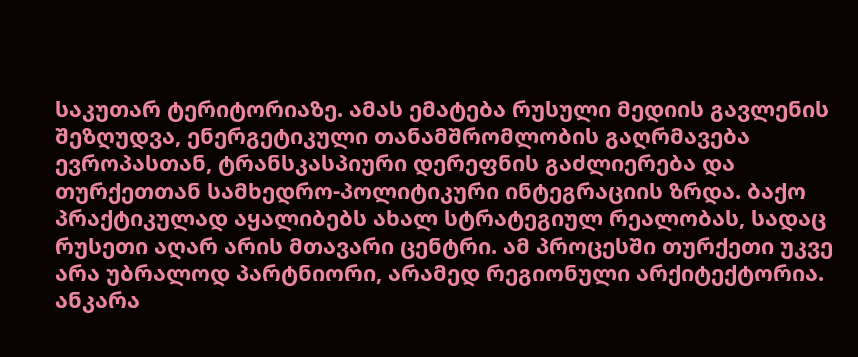საკუთარ ტერიტორიაზე. ამას ემატება რუსული მედიის გავლენის შეზღუდვა, ენერგეტიკული თანამშრომლობის გაღრმავება ევროპასთან, ტრანსკასპიური დერეფნის გაძლიერება და თურქეთთან სამხედრო-პოლიტიკური ინტეგრაციის ზრდა. ბაქო პრაქტიკულად აყალიბებს ახალ სტრატეგიულ რეალობას, სადაც რუსეთი აღარ არის მთავარი ცენტრი. ამ პროცესში თურქეთი უკვე არა უბრალოდ პარტნიორი, არამედ რეგიონული არქიტექტორია. ანკარა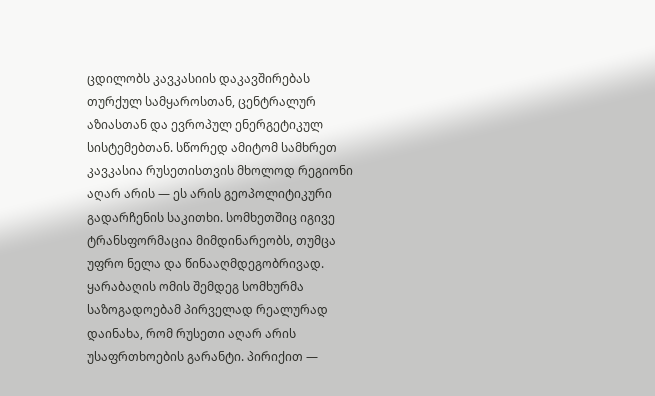ცდილობს კავკასიის დაკავშირებას თურქულ სამყაროსთან, ცენტრალურ აზიასთან და ევროპულ ენერგეტიკულ სისტემებთან. სწორედ ამიტომ სამხრეთ კავკასია რუსეთისთვის მხოლოდ რეგიონი აღარ არის — ეს არის გეოპოლიტიკური გადარჩენის საკითხი. სომხეთშიც იგივე ტრანსფორმაცია მიმდინარეობს, თუმცა უფრო ნელა და წინააღმდეგობრივად. ყარაბაღის ომის შემდეგ სომხურმა საზოგადოებამ პირველად რეალურად დაინახა, რომ რუსეთი აღარ არის უსაფრთხოების გარანტი. პირიქით —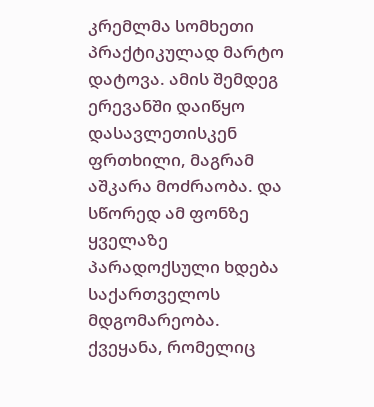კრემლმა სომხეთი პრაქტიკულად მარტო დატოვა. ამის შემდეგ ერევანში დაიწყო დასავლეთისკენ ფრთხილი, მაგრამ აშკარა მოძრაობა. და სწორედ ამ ფონზე ყველაზე პარადოქსული ხდება საქართველოს მდგომარეობა. ქვეყანა, რომელიც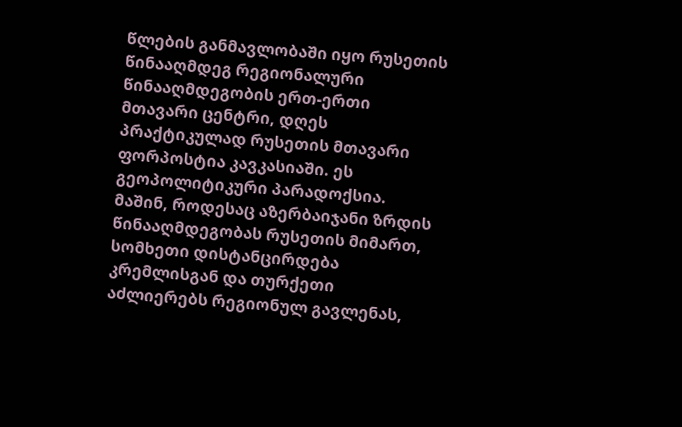წლების განმავლობაში იყო რუსეთის წინააღმდეგ რეგიონალური წინააღმდეგობის ერთ-ერთი მთავარი ცენტრი, დღეს პრაქტიკულად რუსეთის მთავარი ფორპოსტია კავკასიაში. ეს გეოპოლიტიკური პარადოქსია. მაშინ, როდესაც აზერბაიჯანი ზრდის წინააღმდეგობას რუსეთის მიმართ, სომხეთი დისტანცირდება კრემლისგან და თურქეთი აძლიერებს რეგიონულ გავლენას,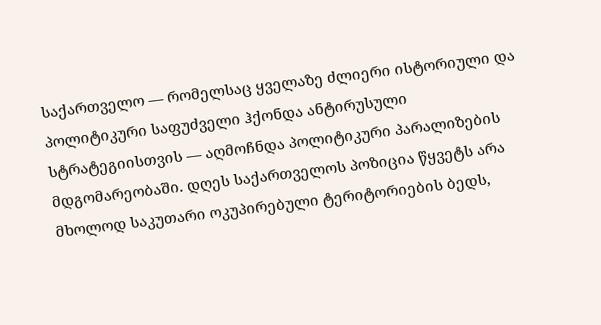საქართველო — რომელსაც ყველაზე ძლიერი ისტორიული და პოლიტიკური საფუძველი ჰქონდა ანტირუსული სტრატეგიისთვის — აღმოჩნდა პოლიტიკური პარალიზების მდგომარეობაში. დღეს საქართველოს პოზიცია წყვეტს არა მხოლოდ საკუთარი ოკუპირებული ტერიტორიების ბედს,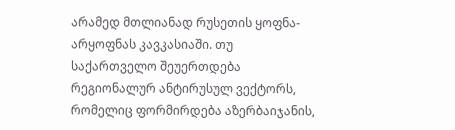არამედ მთლიანად რუსეთის ყოფნა-არყოფნას კავკასიაში. თუ საქართველო შეუერთდება რეგიონალურ ანტირუსულ ვექტორს, რომელიც ფორმირდება აზერბაიჯანის,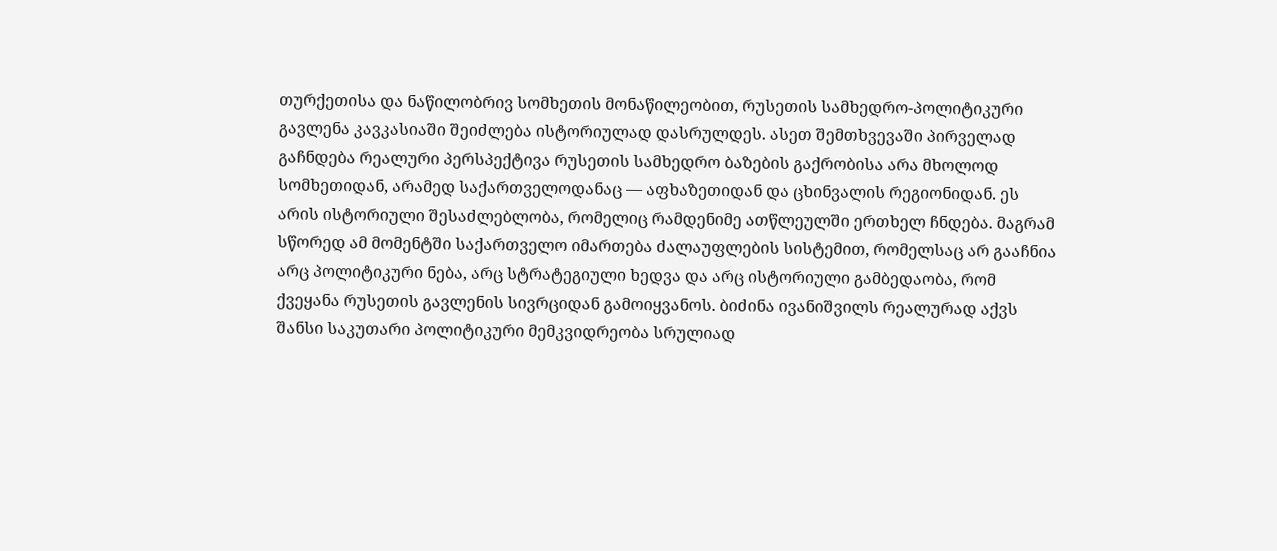თურქეთისა და ნაწილობრივ სომხეთის მონაწილეობით, რუსეთის სამხედრო-პოლიტიკური გავლენა კავკასიაში შეიძლება ისტორიულად დასრულდეს. ასეთ შემთხვევაში პირველად გაჩნდება რეალური პერსპექტივა რუსეთის სამხედრო ბაზების გაქრობისა არა მხოლოდ სომხეთიდან, არამედ საქართველოდანაც — აფხაზეთიდან და ცხინვალის რეგიონიდან. ეს არის ისტორიული შესაძლებლობა, რომელიც რამდენიმე ათწლეულში ერთხელ ჩნდება. მაგრამ სწორედ ამ მომენტში საქართველო იმართება ძალაუფლების სისტემით, რომელსაც არ გააჩნია არც პოლიტიკური ნება, არც სტრატეგიული ხედვა და არც ისტორიული გამბედაობა, რომ ქვეყანა რუსეთის გავლენის სივრციდან გამოიყვანოს. ბიძინა ივანიშვილს რეალურად აქვს შანსი საკუთარი პოლიტიკური მემკვიდრეობა სრულიად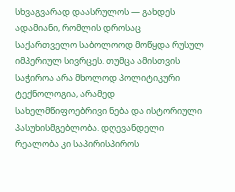სხვაგვარად დაასრულოს — გახდეს ადამიანი, რომლის დროსაც საქართველო საბოლოოდ მოწყდა რუსულ იმპერიულ სივრცეს. თუმცა ამისთვის საჭიროა არა მხოლოდ პოლიტიკური ტექნოლოგია, არამედ სახელმწიფოებრივი ნება და ისტორიული პასუხისმგებლობა. დღევანდელი რეალობა კი საპირისპიროს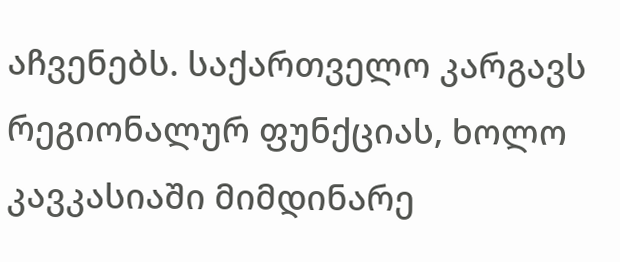აჩვენებს. საქართველო კარგავს რეგიონალურ ფუნქციას, ხოლო კავკასიაში მიმდინარე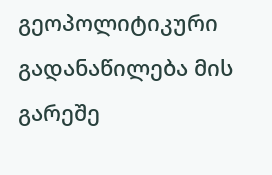გეოპოლიტიკური გადანაწილება მის გარეშე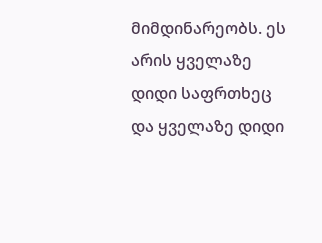მიმდინარეობს. ეს არის ყველაზე დიდი საფრთხეც და ყველაზე დიდი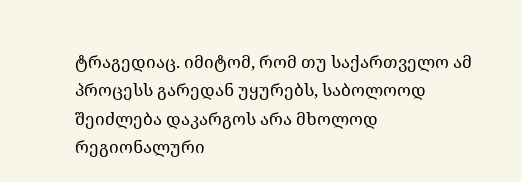ტრაგედიაც. იმიტომ, რომ თუ საქართველო ამ პროცესს გარედან უყურებს, საბოლოოდ შეიძლება დაკარგოს არა მხოლოდ რეგიონალური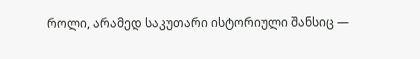როლი, არამედ საკუთარი ისტორიული შანსიც —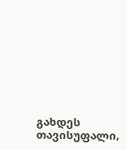გახდეს თავისუფალი,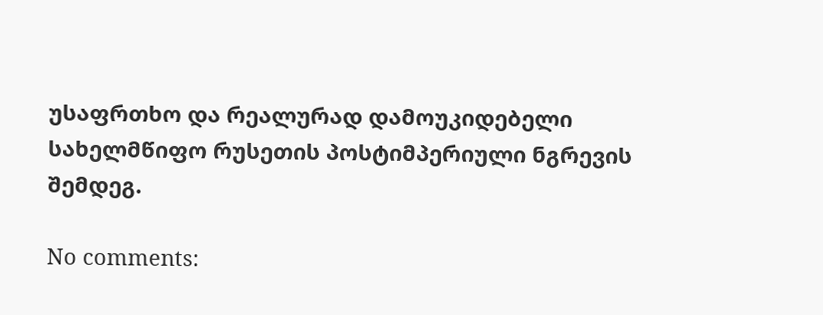უსაფრთხო და რეალურად დამოუკიდებელი სახელმწიფო რუსეთის პოსტიმპერიული ნგრევის შემდეგ.

No comments: